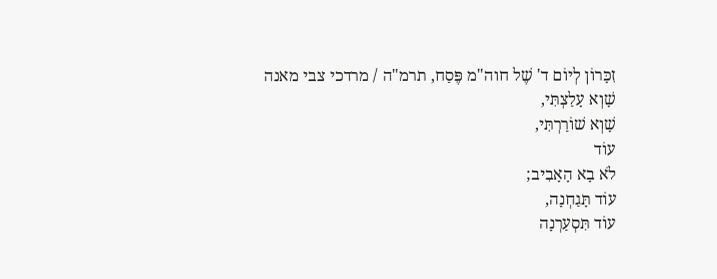זִכָּרוֹן לְיוֹם ד' שֶׁל חוה"מ פֶּסַח, תרמ"ה / מרדכי צבי מאנה
שָׁוְא עָלַצְתִּי,
שָׁוְא שׁוֹרַרְתִּי,
עוֹד
לֹא בָא הָאָבִיב;
עוֹד תָּגַחְנָה,
עוֹד תִּסְעַרְנָה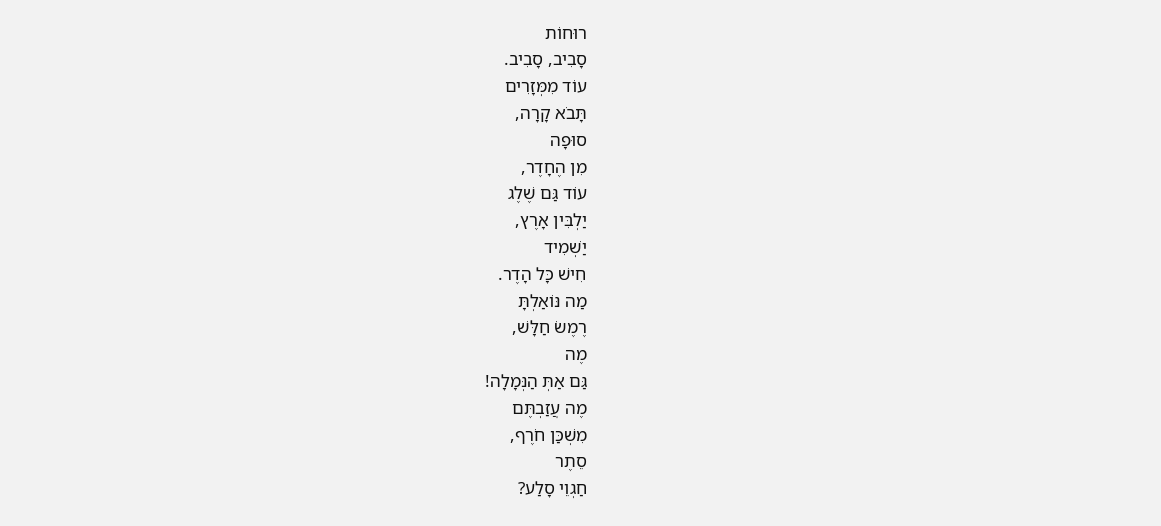רוּחוֹת
סָבִיב, סָבִיב.
עוֹד מִמְּזָרִים
תָּבֹא קָרָה,
סוּפָה
מִן הֶחָדֶר,
עוֹד גַּם שֶׁלֶג
יַלְבִּין אָרֶץ,
יַשְׁמִיד
חִישׁ כָּל הָדֶר.
מַה נּוֹאַלְתָּ
רֶמֶשׂ חַלָּשׁ,
מֶה
גַּם אַתְּ הַנְּמָלָה!
מֶה עֲזַבְתֶּם
מִשְׁכַּן חֹרֶף,
סֵתֶר
חַגְוֵי סָלַע?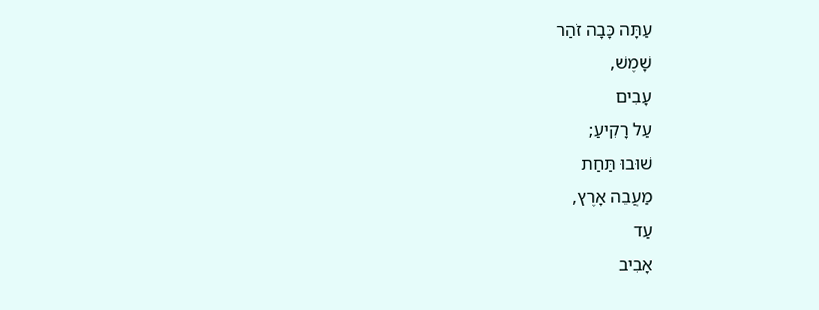עַתָּה כָּבָה זֹהַר
שָׁמֶשׁ,
עָבִים
עַל רָקִיעַ;
שׁוּבוּ תַּחַת
מַעֲבֵה אָרֶץ,
עַד
אָבִיב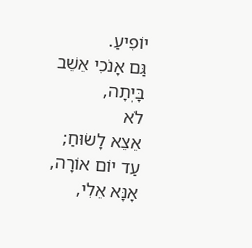יוֹפִיעַ.
גַּם אָנֹכִי אֵשֵׁב
בָּיְתָה,
לֹא
אֵצֵא לָשׂוּחַ;
עַד יוֹם אוֹרָה,
אָנָּא אֵלִי,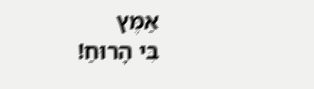אַמֶּץ
בִּי הָרוּחַ!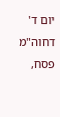יום ד' דחוה"מ
פסח,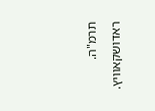תרמ"ה. ראדושקאוויץ.